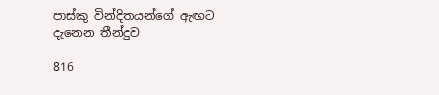පාස්කු වින්දිතයන්ගේ ඇඟට දැනෙන තීන්දුව

816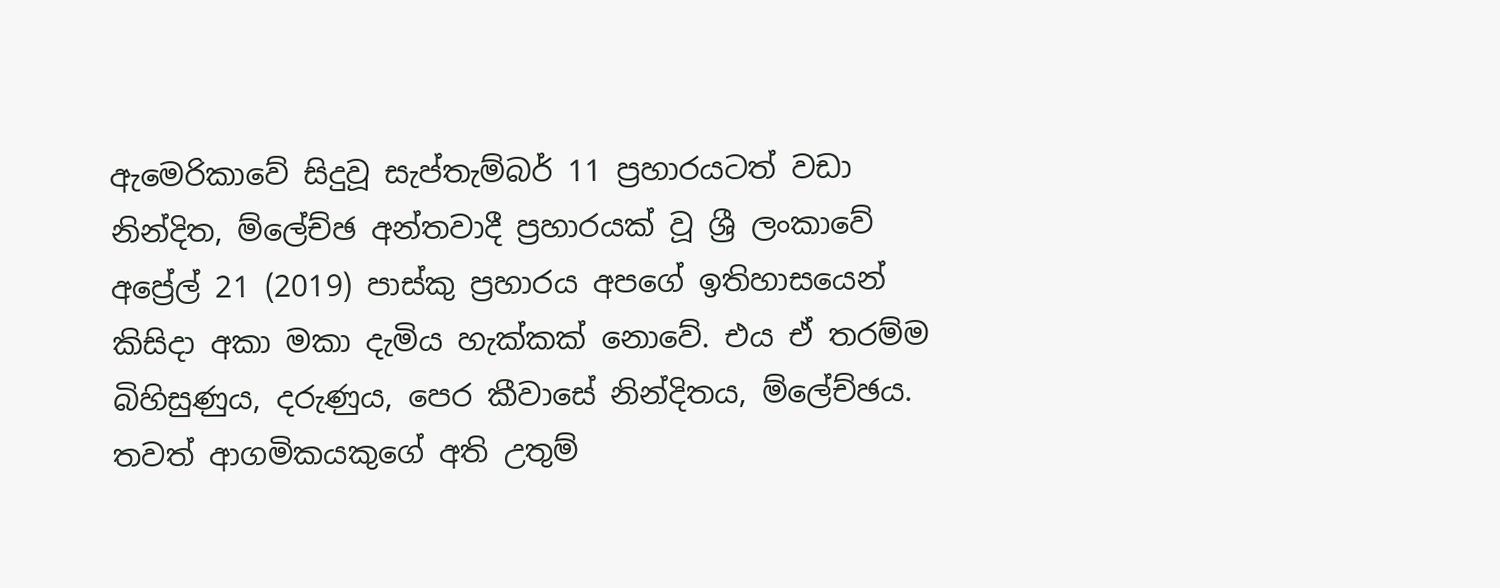ඇමෙරිකාවේ සිදුවූ සැප්තැම්බර් 11 ප්‍රහාරයටත් වඩා නින්දිත, ම්ලේච්ඡ අන්තවාදී ප්‍රහාරයක් වූ ශ්‍රී ලංකාවේ අප්‍රේල් 21 (2019) පාස්කු ප්‍රහාරය අපගේ ඉතිහාසයෙන් කිසිදා අකා මකා දැමිය හැක්කක් නොවේ. එය ඒ තරම්ම බිහිසුණුය, දරුණුය, පෙර කීවාසේ නින්දිතය, ම්ලේච්ඡය. තවත් ආගමිකයකුගේ අති උතුම්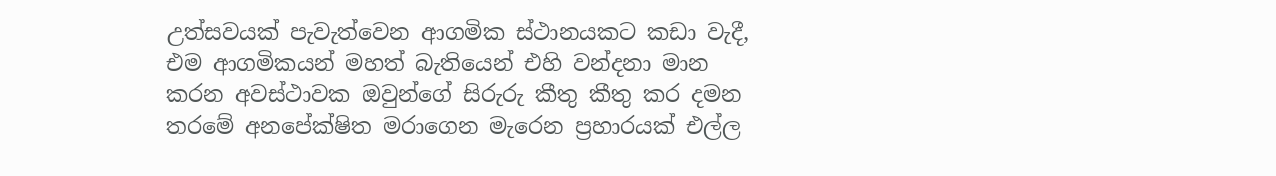උත්සවයක් පැවැත්වෙන ආගමික ස්ථානයකට කඩා වැදී, එම ආගමිකයන් මහත් බැතියෙන් එහි වන්දනා මාන කරන අවස්ථාවක ඔවුන්ගේ සිරුරු කීතු කීතු කර දමන තරමේ අනපේක්ෂිත මරාගෙන මැරෙන ප්‍රහාරයක් එල්ල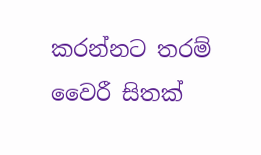කරන්නට තරම් වෛරී සිතක්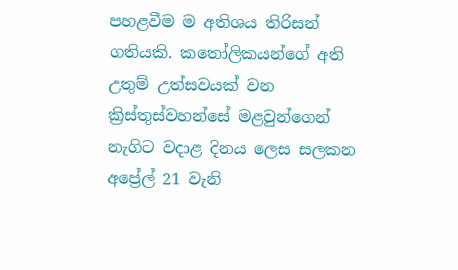පහළවීම ම අතිශය තිරිසන් ගතියකි. කතෝලිකයන්ගේ අති උතුම් උත්සවයක් වන ක්‍රිස්තුස්වහන්සේ මළවුන්ගෙන් නැගිට වදාළ දිනය ලෙස සලකන අප්‍රේල් 21 වැනි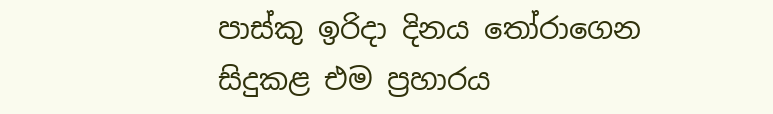පාස්කු ඉරිදා දිනය තෝරාගෙන සිදුකළ එම ප්‍රහාරය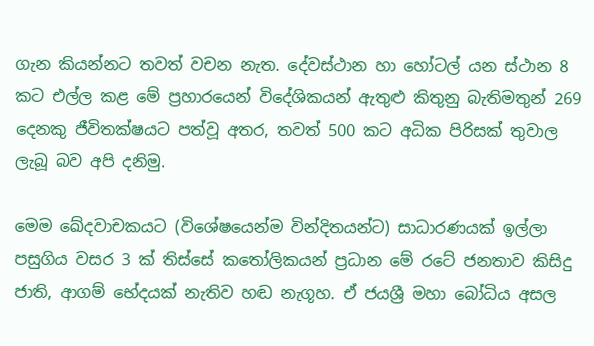ගැන කියන්නට තවත් වචන නැත. දේවස්ථාන හා හෝටල් යන ස්ථාන 8 කට එල්ල කළ මේ ප්‍රහාරයෙන් විදේශිකයන් ඇතුළු කිතුනු බැතිමතුන් 269 දෙනකු ජීවිතක්ෂයට පත්වූ අතර, තවත් 500 කට අධික පිරිසක් තුවාල ලැබූ බව අපි දනිමු.

මෙම ඛේදවාචකයට (විශේෂයෙන්ම වින්දිතයන්ට) සාධාරණයක් ඉල්ලා පසුගිය වසර 3 ක් තිස්සේ කතෝලිකයන් ප්‍රධාන මේ රටේ ජනතාව කිසිදු ජාති, ආගම් භේදයක් නැතිව හඬ නැගූහ. ඒ ජයශ්‍රී මහා බෝධිය අසල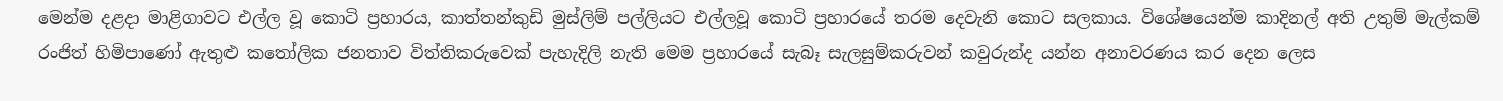මෙන්ම දළදා මාළිගාවට එල්ල වූ කොටි ප්‍රහාරය, කාත්තන්කුඩි මුස්ලිම් පල්ලියට එල්ලවූ කොටි ප්‍රහාරයේ තරම දෙවැනි කොට සලකාය. විශේෂයෙන්ම කාදිනල් අති උතුම් මැල්කම් රංජිත් හිමිපාණෝ ඇතුළු කතෝලික ජනතාව විත්තිකරුවෙක් පැහැදිලි නැති මෙම ප්‍රහාරයේ සැබෑ සැලසුම්කරුවන් කවුරුන්ද යන්න අනාවරණය කර දෙන ලෙස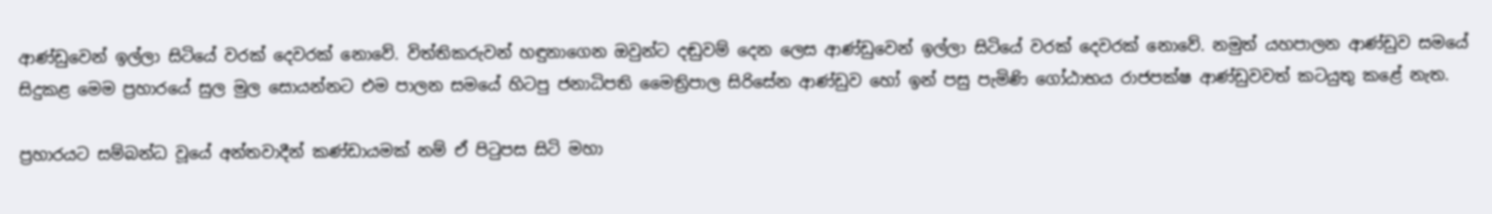ආණ්ඩුවෙන් ඉල්ලා සිටියේ වරක් දෙවරක් නොවේ. විත්තිකරුවන් හඳුනාගෙන ඔවුන්ට දඬුවම් දෙන ලෙස ආණ්ඩුවෙන් ඉල්ලා සිටියේ වරක් දෙවරක් නොවේ. නමුත් යහපාලන ආණ්ඩුව සමයේ සිදුකළ මෙම ප්‍රහාරයේ සුල මුල සොයන්නට එම පාලන සමයේ හිටපු ජනාධිපති මෛත්‍රිපාල සිරිසේන ආණ්ඩුව හෝ ඉන් පසු පැමිණි ගෝඨාභය රාජපක්ෂ ආණ්ඩුවවත් කටයුතු කළේ නැත.

ප්‍රහාරයට සම්බන්ධ වූයේ අන්තවාදීන් කණ්ඩායමක් නම් ඒ පිටුපස සිටි මහා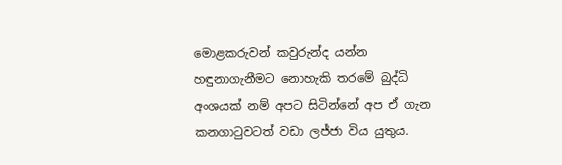මොළකරුවන් කවුරුන්ද යන්න හඳුනාගැනීමට නොහැකි තරමේ බුද්ධි අංශයක් නම් අපට සිටින්නේ අප ඒ ගැන කනගාටුවටත් වඩා ලජ්ජා විය යුතුය.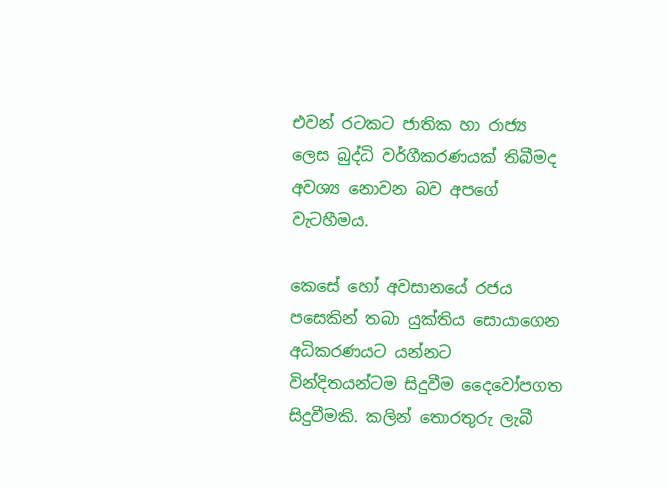එවන් රටකට ජාතික හා රාජ්‍ය ලෙස බුද්ධි වර්ගීකරණයක් තිබීමද අවශ්‍ය නොවන බව අපගේ වැටහීමය.

කෙසේ හෝ අවසානයේ රජය පසෙකින් තබා යුක්තිය සොයාගෙන අධිකරණයට යන්නට වින්දිතයන්ටම සිදුවීම දෛවෝපගත සිදුවීමකි. කලින් තොරතුරු ලැබී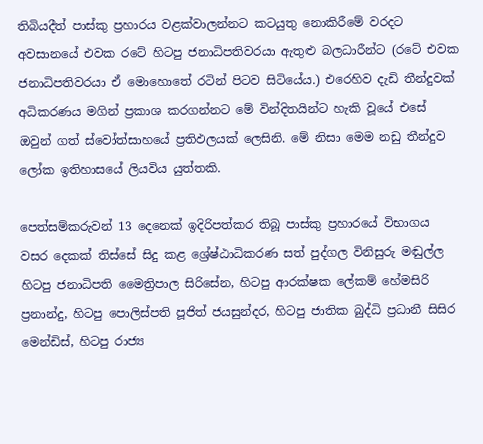තිබියදීත් පාස්කු ප්‍රහාරය වළක්වාලන්නට කටයුතු නොකිරීමේ වරදට අවසානයේ එවක රටේ හිටපු ජනාධිපතිවරයා ඇතුළු බලධාරීන්ට (රටේ එවක ජනාධිපතිවරයා ඒ මොහොතේ රටින් පිටව සිටියේය.) එරෙහිව දැඩි තීන්දුවක් අධිකරණය මගින් ප්‍රකාශ කරගන්නට මේ වින්දිතයින්ට හැකි වූයේ එසේ ඔවුන් ගත් ස්වෝත්සාහයේ ප්‍රතිඵලයක් ලෙසිනි. මේ නිසා මෙම නඩු තීන්දුව ලෝක ඉතිහාසයේ ලියවිය යුත්තකි.

පෙත්සම්කරුවන් 13 දෙනෙක් ඉදිරිපත්කර තිබූ පාස්කු ප්‍රහාරයේ විභාගය වසර දෙකක් තිස්සේ සිදු කළ ශ්‍රේෂ්ඨාධිකරණ සත් පුද්ගල විනිසුරු මඬුල්ල හිටපු ජනාධිපති මෛත්‍රිපාල සිරිසේන, හිටපු ආරක්ෂක ලේකම් හේමසිරි ප්‍රනාන්දු, හිටපු පොලිස්පති පූජිත් ජයසුන්දර, හිටපු ජාතික බුද්ධි ප්‍රධානී සිසිර මෙන්ඩිස්, හිටපු රාජ්‍ය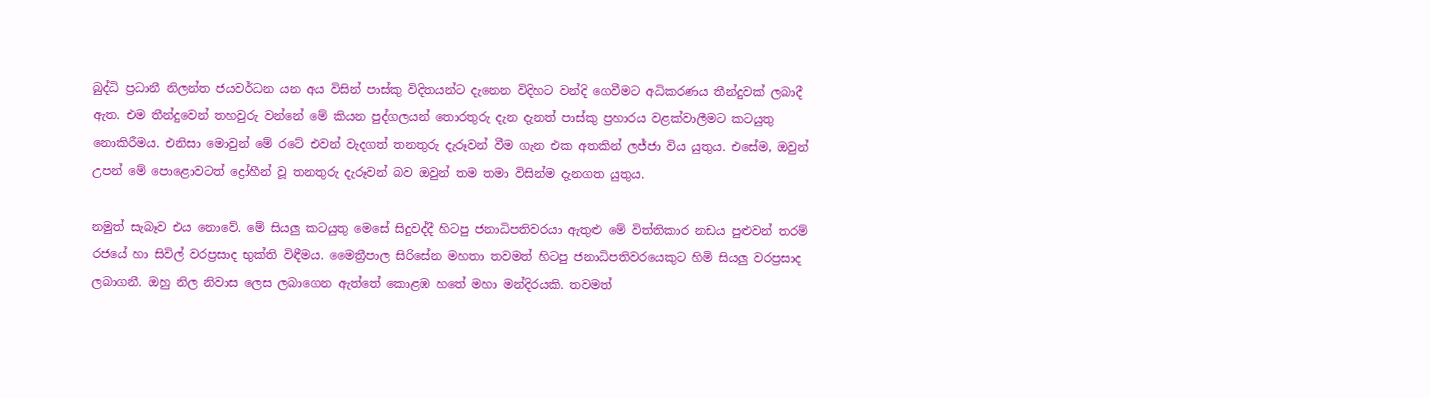බුද්ධි ප්‍රධානී නිලන්ත ජයවර්ධන යන අය විසින් පාස්කු විදිතයන්ට දැනෙන විදිහට වන්දි ගෙවීමට අධිකරණය තීන්දුවක් ලබාදී ඇත. එම තීන්දුවෙන් තහවුරු වන්නේ මේ කියන පුද්ගලයන් තොරතුරු දැන දැනත් පාස්කු ප්‍රහාරය වළක්වාලීමට කටයුතු නොකිරීමය. එනිසා මොවුන් මේ රටේ එවන් වැදගත් තනතුරු දැරූවන් වීම ගැන එක අතකින් ලජ්ජා විය යුතුය. එසේම, ඔවුන් උපන් මේ පොළොවටත් ද්‍රෝහීන් වූ තනතුරු දැරූවන් බව ඔවුන් තම තමා විසින්ම දැනගත යුතුය.

නමුත් සැබෑව එය නොවේ. මේ සියලු කටයුතු මෙසේ සිදුවද්දී හිටපු ජනාධිපතිවරයා ඇතුළු මේ විත්තිකාර නඩය පුළුවන් තරම් රජයේ හා සිවිල් වරප්‍රසාද භුක්ති විඳීමය. මෛත්‍රීපාල සිරිසේන මහතා තවමත් හිටපු ජනාධිපතිවරයෙකුට හිමි සියලු වරප්‍රසාද ලබාගනී. ඔහු නිල නිවාස ලෙස ලබාගෙන ඇත්තේ කොළඹ හතේ මහා මන්දිරයකි. තවමත්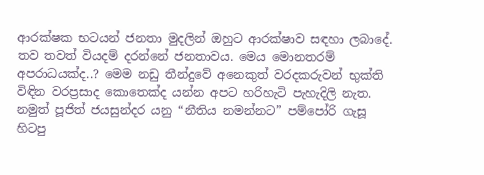ආරක්ෂක භටයන් ජනතා මුදලින් ඔහුට ආරක්ෂාව සඳහා ලබාදේ. තව තවත් වියදම් දරන්නේ ජනතාවය. මෙය මොනතරම් අපරාධයක්ද..? මෙම නඩු තීන්දුවේ අනෙකුත් වරදකරුවන් භුක්ති විඳින වරප්‍රසාද කොතෙක්ද යන්න අපට හරිහැටි පැහැදිලි නැත. නමුත් පූජිත් ජයසුන්දර යනු “නීතිය නමන්නට” පම්පෝරි ගැසූ හිටපු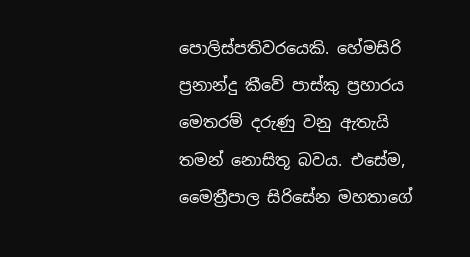පොලිස්පතිවරයෙකි. හේමසිරි ප්‍රනාන්දු කීවේ පාස්කු ප්‍රහාරය මෙතරම් දරුණු වනු ඇතැයි තමන් නොසිතූ බවය. එසේම, මෛත්‍රීපාල සිරිසේන මහතාගේ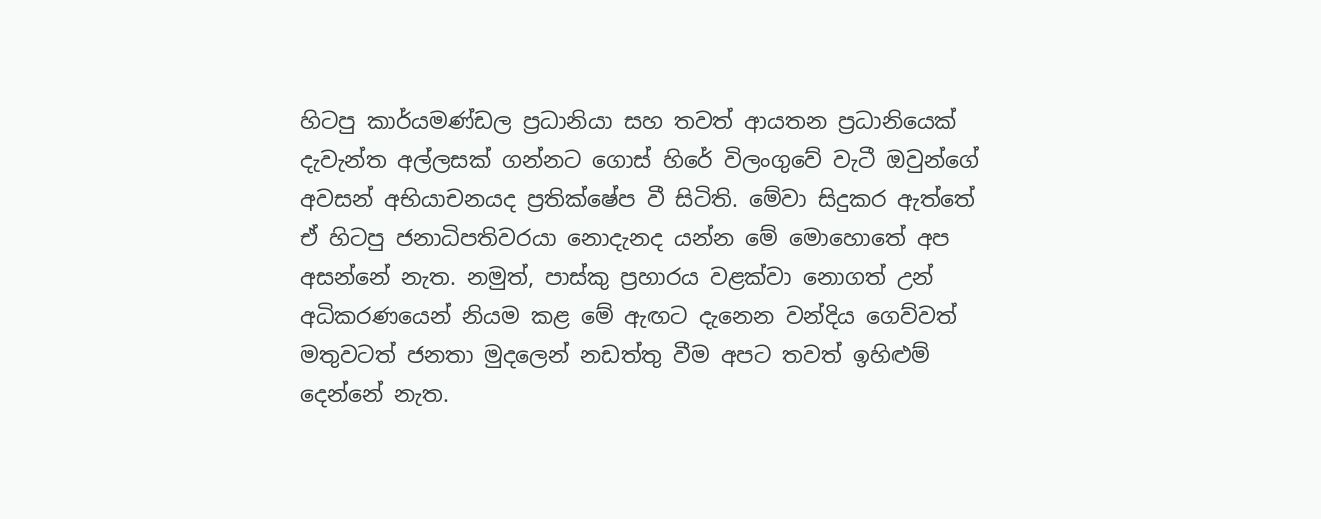හිටපු කාර්යමණ්ඩල ප්‍රධානියා සහ තවත් ආයතන ප්‍රධානියෙක් දැවැන්ත අල්ලසක් ගන්නට ගොස් හිරේ විලංගුවේ වැටී ඔවුන්ගේ අවසන් අභියාචනයද ප්‍රතික්ෂේප වී සිටිති. මේවා සිදුකර ඇත්තේ ඒ හිටපු ජනාධිපතිවරයා නොදැනද යන්න මේ මොහොතේ අප අසන්නේ නැත. නමුත්, පාස්කු ප්‍රහාරය වළක්වා නොගත් උන් අධිකරණයෙන් නියම කළ මේ ඇඟට දැනෙන වන්දිය ගෙව්වත් මතුවටත් ජනතා මුදලෙන් නඩත්තු වීම අපට තවත් ඉහිළුම් දෙන්නේ නැත.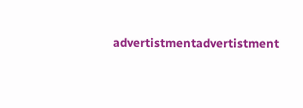advertistmentadvertistment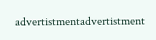advertistmentadvertistment